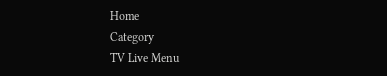Home
Category
TV Live Menu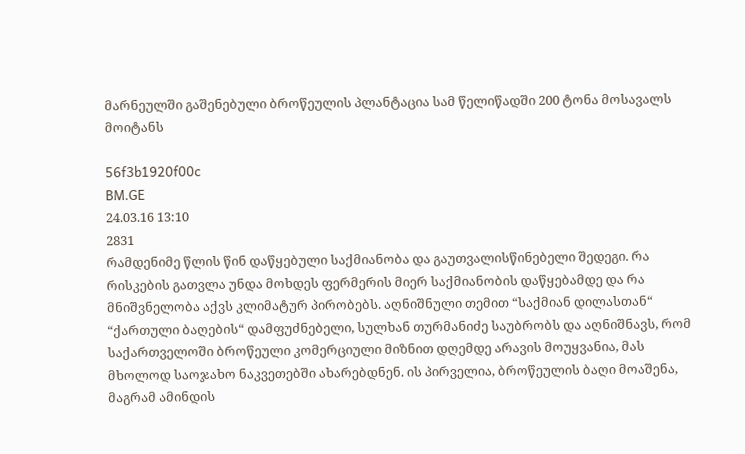მარნეულში გაშენებული ბროწეულის პლანტაცია სამ წელიწადში 200 ტონა მოსავალს მოიტანს

56f3b1920f00c
BM.GE
24.03.16 13:10
2831
რამდენიმე წლის წინ დაწყებული საქმიანობა და გაუთვალისწინებელი შედეგი. რა რისკების გათვლა უნდა მოხდეს ფერმერის მიერ საქმიანობის დაწყებამდე და რა მნიშვნელობა აქვს კლიმატურ პირობებს. აღნიშნული თემით “საქმიან დილასთან“ “ქართული ბაღების“ დამფუძნებელი, სულხან თურმანიძე საუბრობს და აღნიშნავს, რომ საქართველოში ბროწეული კომერციული მიზნით დღემდე არავის მოუყვანია, მას მხოლოდ საოჯახო ნაკვეთებში ახარებდნენ. ის პირველია, ბროწეულის ბაღი მოაშენა, მაგრამ ამინდის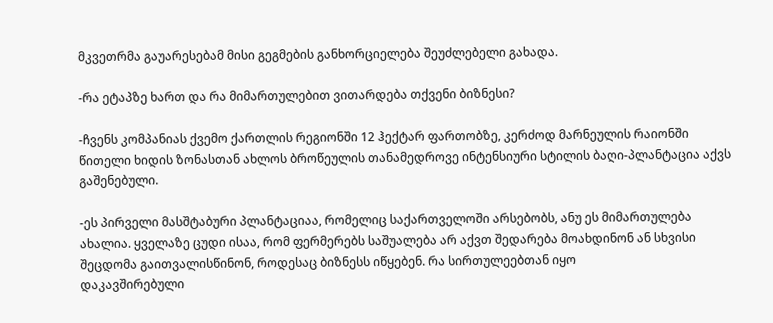მკვეთრმა გაუარესებამ მისი გეგმების განხორციელება შეუძლებელი გახადა.

-რა ეტაპზე ხართ და რა მიმართულებით ვითარდება თქვენი ბიზნესი?

-ჩვენს კომპანიას ქვემო ქართლის რეგიონში 12 ჰექტარ ფართობზე, კერძოდ მარნეულის რაიონში წითელი ხიდის ზონასთან ახლოს ბროწეულის თანამედროვე ინტენსიური სტილის ბაღი-პლანტაცია აქვს გაშენებული.

-ეს პირველი მასშტაბური პლანტაციაა, რომელიც საქართველოში არსებობს, ანუ ეს მიმართულება ახალია. ყველაზე ცუდი ისაა, რომ ფერმერებს საშუალება არ აქვთ შედარება მოახდინონ ან სხვისი შეცდომა გაითვალისწინონ, როდესაც ბიზნესს იწყებენ. რა სირთულეებთან იყო
დაკავშირებული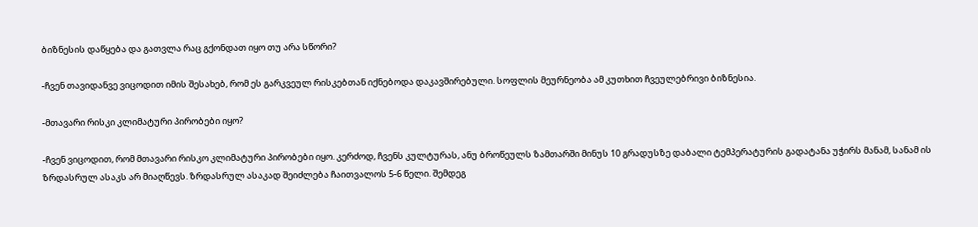ბიზნესის დაწყება და გათვლა რაც გქონდათ იყო თუ არა სწორი?

-ჩვენ თავიდანვე ვიცოდით იმის შესახებ, რომ ეს გარკვეულ რისკებთან იქნებოდა დაკავშირებული. სოფლის მეურნეობა ამ კუთხით ჩვეულებრივი ბიზნესია.

-მთავარი რისკი კლიმატური პირობები იყო?

-ჩვენ ვიცოდით, რომ მთავარი რისკო კლიმატური პირობები იყო. კერძოდ, ჩვენს კულტურას, ანუ ბროწეულს ზამთარში მინუს 10 გრადუსზე დაბალი ტემპერატურის გადატანა უჭირს მანამ, სანამ ის ზრდასრულ ასაკს არ მიაღწევს. ზრდასრულ ასაკად შეიძლება ჩაითვალოს 5-6 წელი. შემდეგ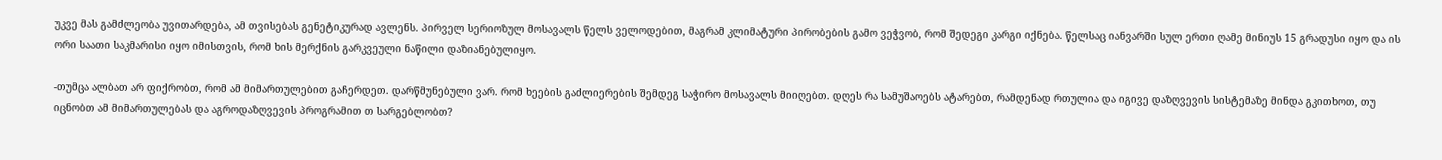უკვე მას გამძლეობა უვითარდება, ამ თვისებას გენეტიკურად ავლენს. პირველ სერიოზულ მოსავალს წელს ველოდებით, მაგრამ კლიმატური პირობების გამო ვეჭვობ, რომ შედეგი კარგი იქნება. წელსაც იანვარში სულ ერთი ღამე მინიუს 15 გრადუსი იყო და ის ორი საათი საკმარისი იყო იმისთვის, რომ ხის მერქნის გარკვეული ნაწილი დაზიანებულიყო.

-თუმცა ალბათ არ ფიქრობთ, რომ ამ მიმართულებით გაჩერდეთ. დარწმუნებული ვარ. რომ ხეების გაძლიერების შემდეგ საჭირო მოსავალს მიიღებთ. დღეს რა სამუშაოებს ატარებთ, რამდენად რთულია და იგივე დაზღვევის სისტემაზე მინდა გკითხოთ, თუ იცნობთ ამ მიმართულებას და აგროდაზღვევის პროგრამით თ სარგებლობთ?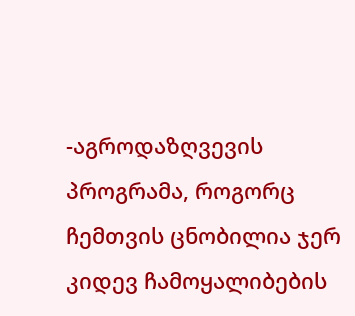-აგროდაზღვევის პროგრამა, როგორც ჩემთვის ცნობილია ჯერ კიდევ ჩამოყალიბების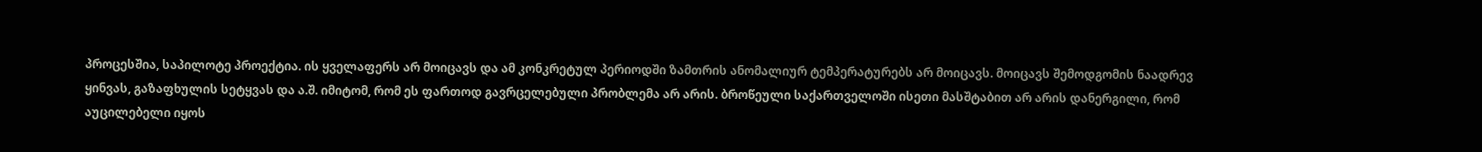პროცესშია, საპილოტე პროექტია. ის ყველაფერს არ მოიცავს და ამ კონკრეტულ პერიოდში ზამთრის ანომალიურ ტემპერატურებს არ მოიცავს. მოიცავს შემოდგომის ნაადრევ ყინვას, გაზაფხულის სეტყვას და ა.შ. იმიტომ, რომ ეს ფართოდ გავრცელებული პრობლემა არ არის. ბროწეული საქართველოში ისეთი მასშტაბით არ არის დანერგილი, რომ აუცილებელი იყოს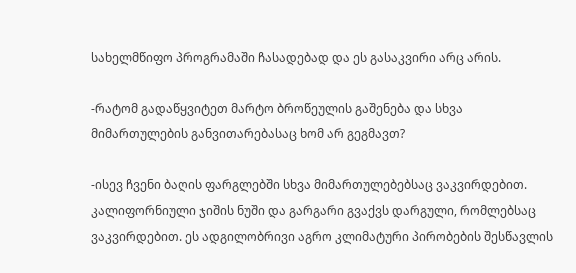სახელმწიფო პროგრამაში ჩასადებად და ეს გასაკვირი არც არის.

-რატომ გადაწყვიტეთ მარტო ბროწეულის გაშენება და სხვა მიმართულების განვითარებასაც ხომ არ გეგმავთ?

-ისევ ჩვენი ბაღის ფარგლებში სხვა მიმართულებებსაც ვაკვირდებით. კალიფორნიული ჯიშის ნუში და გარგარი გვაქვს დარგული, რომლებსაც ვაკვირდებით. ეს ადგილობრივი აგრო კლიმატური პირობების შესწავლის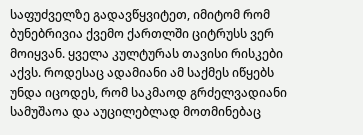საფუძველზე გადავწყვიტეთ, იმიტომ რომ ბუნებრივია ქვემო ქართლში ციტრუსს ვერ მოიყვან. ყველა კულტურას თავისი რისკები აქვს. როდესაც ადამიანი ამ საქმეს იწყებს უნდა იცოდეს, რომ საკმაოდ გრძელვადიანი სამუშაოა და აუცილებლად მოთმინებაც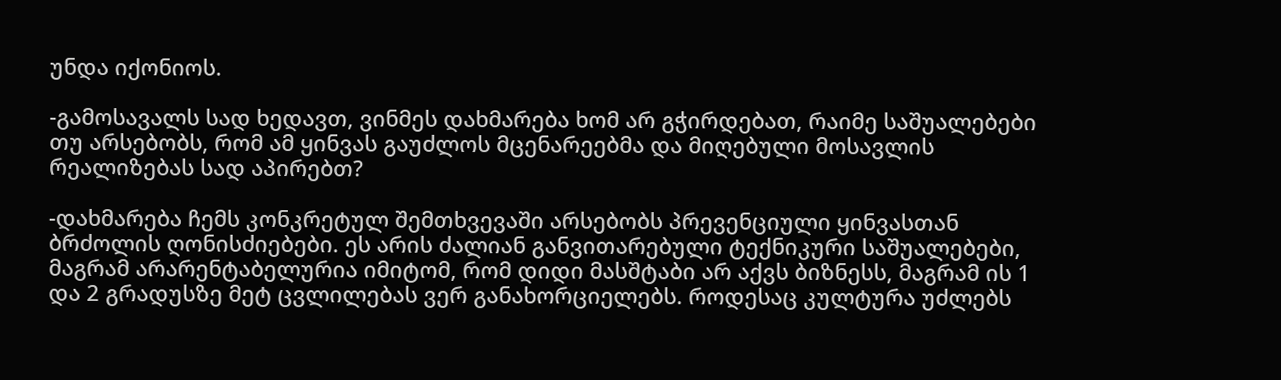უნდა იქონიოს.

-გამოსავალს სად ხედავთ, ვინმეს დახმარება ხომ არ გჭირდებათ, რაიმე საშუალებები თუ არსებობს, რომ ამ ყინვას გაუძლოს მცენარეებმა და მიღებული მოსავლის რეალიზებას სად აპირებთ?

-დახმარება ჩემს კონკრეტულ შემთხვევაში არსებობს პრევენციული ყინვასთან ბრძოლის ღონისძიებები. ეს არის ძალიან განვითარებული ტექნიკური საშუალებები, მაგრამ არარენტაბელურია იმიტომ, რომ დიდი მასშტაბი არ აქვს ბიზნესს, მაგრამ ის 1 და 2 გრადუსზე მეტ ცვლილებას ვერ განახორციელებს. როდესაც კულტურა უძლებს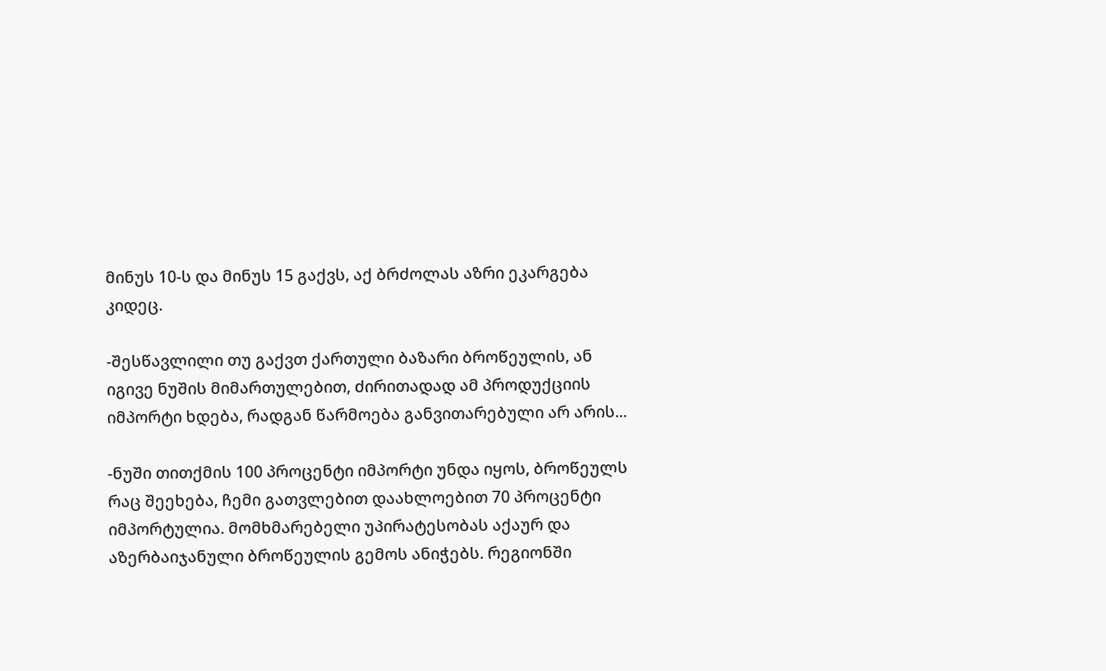მინუს 10-ს და მინუს 15 გაქვს, აქ ბრძოლას აზრი ეკარგება კიდეც.

-შესწავლილი თუ გაქვთ ქართული ბაზარი ბროწეულის, ან იგივე ნუშის მიმართულებით, ძირითადად ამ პროდუქციის იმპორტი ხდება, რადგან წარმოება განვითარებული არ არის...

-ნუში თითქმის 100 პროცენტი იმპორტი უნდა იყოს, ბროწეულს რაც შეეხება, ჩემი გათვლებით დაახლოებით 70 პროცენტი იმპორტულია. მომხმარებელი უპირატესობას აქაურ და აზერბაიჯანული ბროწეულის გემოს ანიჭებს. რეგიონში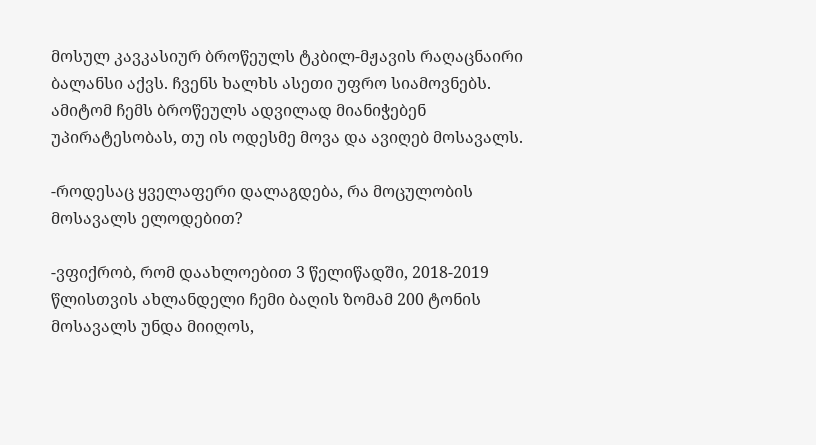მოსულ კავკასიურ ბროწეულს ტკბილ-მჟავის რაღაცნაირი ბალანსი აქვს. ჩვენს ხალხს ასეთი უფრო სიამოვნებს. ამიტომ ჩემს ბროწეულს ადვილად მიანიჭებენ უპირატესობას, თუ ის ოდესმე მოვა და ავიღებ მოსავალს.

-როდესაც ყველაფერი დალაგდება, რა მოცულობის მოსავალს ელოდებით?

-ვფიქრობ, რომ დაახლოებით 3 წელიწადში, 2018-2019 წლისთვის ახლანდელი ჩემი ბაღის ზომამ 200 ტონის მოსავალს უნდა მიიღოს,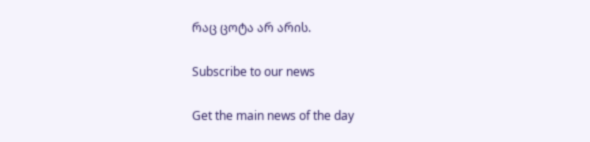რაც ცოტა არ არის.

Subscribe to our news

Get the main news of the day